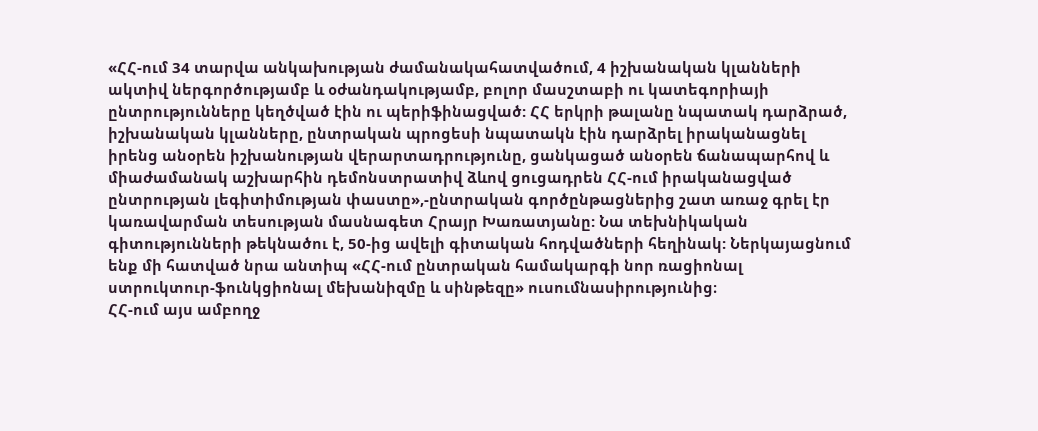«ՀՀ-ում 34 տարվա անկախության ժամանակահատվածում, 4 իշխանական կլանների ակտիվ ներգործությամբ և օժանդակությամբ, բոլոր մասշտաբի ու կատեգորիայի ընտրությունները կեղծված էին ու պերիֆինացված: ՀՀ երկրի թալանը նպատակ դարձրած, իշխանական կլանները, ընտրական պրոցեսի նպատակն էին դարձրել իրականացնել իրենց անօրեն իշխանության վերարտադրությունը, ցանկացած անօրեն ճանապարհով և միաժամանակ աշխարհին դեմոնստրատիվ ձևով ցուցադրեն ՀՀ-ում իրականացված ընտրության լեգիտիմության փաստը»,-ընտրական գործընթացներից շատ առաջ գրել էր կառավարման տեսության մասնագետ Հրայր Խառատյանը: Նա տեխնիկական գիտությունների թեկնածու է, 50-ից ավելի գիտական հոդվածների հեղինակ: Ներկայացնում ենք մի հատված նրա անտիպ «ՀՀ-ում ընտրական համակարգի նոր ռացիոնալ ստրուկտուր-ֆունկցիոնալ մեխանիզմը և սինթեզը» ուսումնասիրությունից։
ՀՀ-ում այս ամբողջ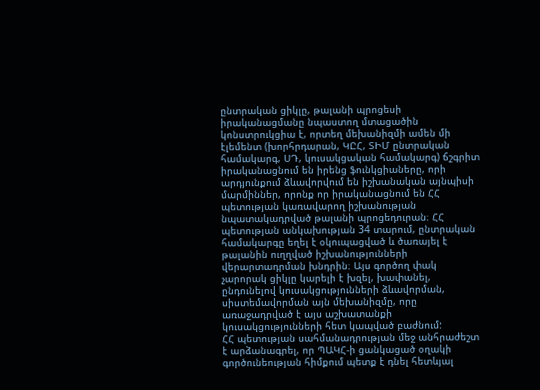ընտրական ցիկլը, թալանի պրոցեսի իրականացմանը նպաստող մտացածին կոնստրուկցիա է, որտեղ մեխանիզմի ամեն մի էլեմենտ (խորհրդարան, ԿԸՀ, ՏԻՄ ընտրական համակարգ, ՍԴ, կուսակցական համակարգ) ճշգրիտ իրականացնում են իրենց ֆունկցիաները, որի արդյունքում ձևավորվում են իշխանական այնպիսի մարմիններ, որոնք որ իրականացնում են ՀՀ պետության կառավարող իշխանության նպատակադրված թալանի պրոցեդուրան։ ՀՀ պետության անկախության 34 տարում, ընտրական համակարգը եղել է օկուպացված և ծառայել է թալանին ուղղված իշխանությունների վերարտադրման խնդրին։ Այս գործող փակ չարորակ ցիկլը կարելի է խզել, խափանել, ընդունելով կուսակցությունների ձևավորման, սիստեմավորման այն մեխանիզմը, որը առաջադրված է այս աշխատանքի կուսակցությունների հետ կապված բաժնում:
ՀՀ պետության սահմանադրության մեջ անհրաժեշտ է արձանագրել, որ ՊԱԿՀ-ի ցանկացած օղակի գործունեության հիմքում պետք է դնել հետևյալ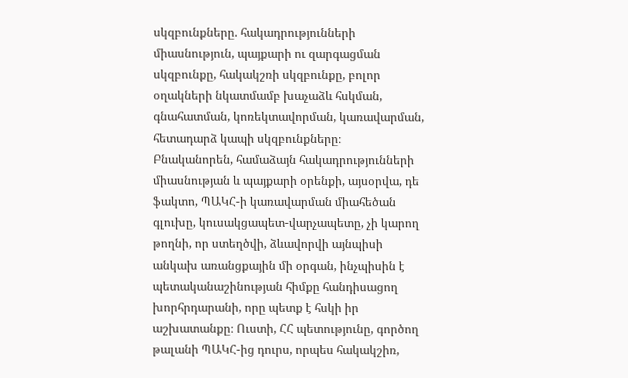սկզբունքները. հակադրությունների միասնություն, պայքարի ու զարգացման սկզբունքը, հակակշռի սկզբունքը, բոլոր օղակների նկատմամբ խաչաձև հսկման, գնահատման, կոռեկտավորման, կառավարման, հետադարձ կապի սկզբունքները։
Բնականորեն, համաձայն հակադրությունների միասնության և պայքարի օրենքի, այսօրվա, դե ֆակտո, ՊԱԿՀ-ի կառավարման միահեծան գլուխը, կուսակցապետ-վարչապետը, չի կարող թողնի, որ ստեղծվի, ձևավորվի այնպիսի անկախ առանցքային մի օրգան, ինչպիսին է պետականաշինության հիմքը հանդիսացող խորհրդարանի, որը պետք է հսկի իր աշխատանքը։ Ուստի, ՀՀ պետությունը, գործող թալանի ՊԱԿՀ-ից դուրս, որպես հակակշիռ,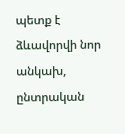պետք է ձևավորվի նոր անկախ, ընտրական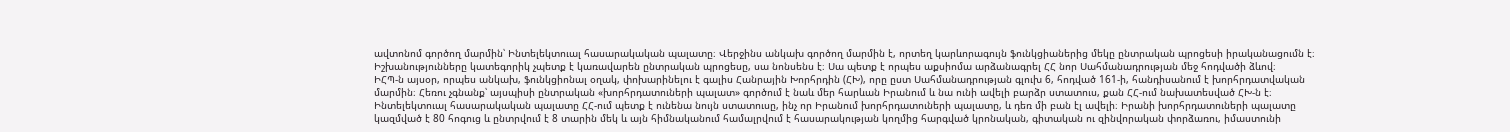ավտոնոմ գործող մարմին՝ Ինտելեկտուալ հասարակական պալատը։ Վերջինս անկախ գործող մարմին է, որտեղ կարևորագույն ֆունկցիաներից մեկը ընտրական պրոցեսի իրականացումն է։ Իշխանությունները կատեգորիկ չպետք է կառավարեն ընտրական պրոցեսը, սա նոնսենս է։ Սա պետք է որպես աքսիոմա արձանագրել ՀՀ նոր Սահմանադրության մեջ հոդվածի ձևով։
ԻՀՊ-ն այսօր, որպես անկախ, ֆունկցիոնալ օղակ, փոխարինելու է գալիս Հանրային Խորհրդին (ՀԽ), որը ըստ Սահմանադրության գլուխ 6, հոդված 161-ի, հանդիսանում է խորհրդատվական մարմին։ Հեռու չգնանք՝ այսպիսի ընտրական «խորհրդատուների պալատ» գործում է նաև մեր հարևան Իրանում և նա ունի ավելի բարձր ստատուս, քան ՀՀ-ում նախատեսված ՀԽ-ն է։ Ինտելեկտուալ հասարակական պալատը ՀՀ-ում պետք է ունենա նույն ստատուսը, ինչ որ Իրանում խորհրդատուների պալատը, և դեռ մի բան էլ ավելի։ Իրանի խորհրդատուների պալատը կազմված է 80 հոգուց և ընտրվում է 8 տարին մեկ և այն հիմնականում համալրվում է հասարակության կողմից հարգված կրոնական, գիտական ու զինվորական փորձառու, իմաստունի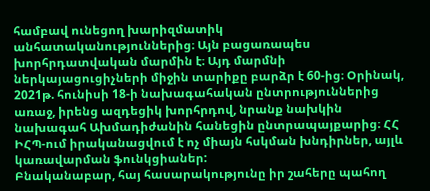համբավ ունեցող խարիզմատիկ անհատականություններից։ Այն բացառապես խորհրդատվական մարմին է։ Այդ մարմնի ներկայացուցիչների միջին տարիքը բարձր է 60-ից։ Օրինակ, 2021թ. հունիսի 18-ի նախագահական ընտրություններից առաջ, իրենց ազդեցիկ խորհրդով, նրանք նախկին նախագահ Ախմադիժանին հանեցին ընտրապայքարից։ ՀՀ ԻՀՊ-ում իրականացվում է ոչ միայն հսկման խնդիրներ, այլև կառավարման ֆունկցիաներ:
Բնականաբար, հայ հասարակությունը իր շահերը պահող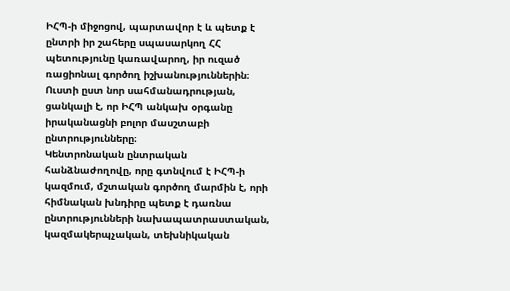ԻՀՊ-ի միջոցով, պարտավոր է և պետք է ընտրի իր շահերը սպասարկող ՀՀ պետությունը կառավարող, իր ուզած ռացիոնալ գործող իշխանություններին։ Ուստի ըստ նոր սահմանադրության, ցանկալի է, որ ԻՀՊ անկախ օրգանը իրականացնի բոլոր մասշտաբի ընտրությունները։
Կենտրոնական ընտրական հանձնաժողովը, որը գտնվում է ԻՀՊ-ի կազմում, մշտական գործող մարմին է, որի հիմնական խնդիրը պետք է դառնա ընտրությունների նախապատրաստական, կազմակերպչական, տեխնիկական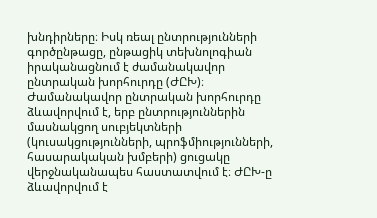խնդիրները։ Իսկ ռեալ ընտրությունների գործընթացը, ընթացիկ տեխնոլոգիան իրականացնում է ժամանակավոր ընտրական խորհուրդը (ԺԸԽ)։
Ժամանակավոր ընտրական խորհուրդը ձևավորվում է, երբ ընտրություններին մասնակցող սուբյեկտների (կուսակցությունների, պրոֆմիությունների, հասարակական խմբերի) ցուցակը վերջնականապես հաստատվում է։ ԺԸԽ-ը ձևավորվում է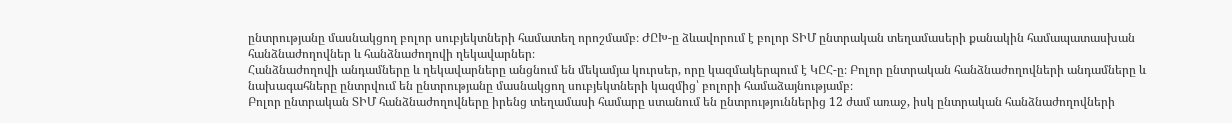ընտրությանը մասնակցող բոլոր սուբյեկտների համատեղ որոշմամբ։ ԺԸԽ-ը ձևավորում է բոլոր ՏԻՄ ընտրական տեղամասերի քանակին համապատասխան հանձնաժողովներ և հանձնաժողովի ղեկավարներ։
Հանձնաժողովի անդամները և ղեկավարները անցնում են մեկամյա կուրսեր, որը կազմակերպում է ԿԸՀ-ը։ Բոլոր ընտրական հանձնաժողովների անդամները և նախագահները ընտրվում են ընտրությանը մասնակցող սուբյեկտների կազմից՝ բոլորի համաձայնությամբ։
Բոլոր ընտրական ՏԻՄ հանձնաժողովները իրենց տեղամասի համարը ստանում են ընտրություններից 12 ժամ առաջ, իսկ ընտրական հանձնաժողովների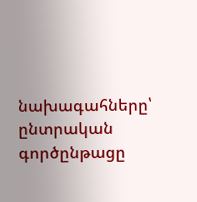նախագահները՝ ընտրական գործընթացը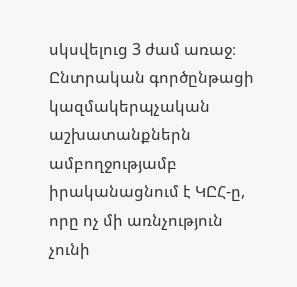սկսվելուց 3 ժամ առաջ։ Ընտրական գործընթացի կազմակերպչական աշխատանքներն ամբողջությամբ իրականացնում է ԿԸՀ-ը, որը ոչ մի առնչություն չունի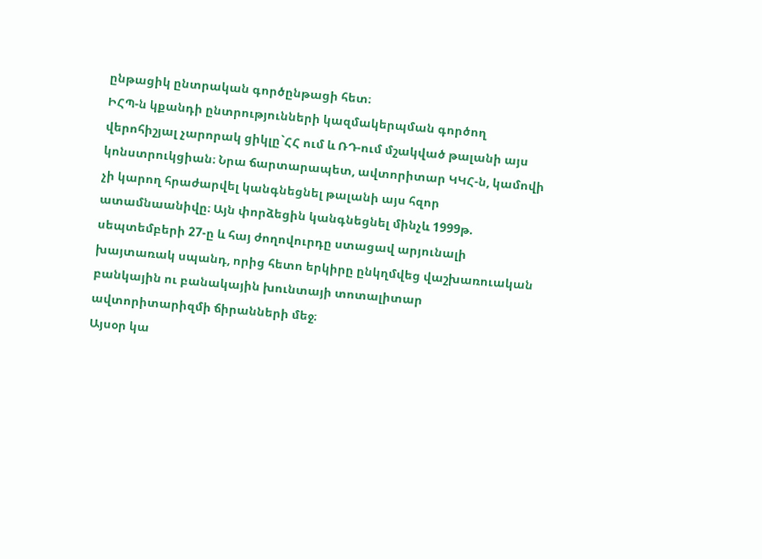ընթացիկ ընտրական գործընթացի հետ։
ԻՀՊ-ն կքանդի ընտրությունների կազմակերպման գործող վերոհիշյալ չարորակ ցիկլը`ՀՀ ում և ՌԴ-ում մշակված թալանի այս կոնստրուկցիան։ Նրա ճարտարապետ, ավտորիտար ԿԿՀ-ն, կամովի չի կարող հրաժարվել կանգնեցնել թալանի այս հզոր ատամնաանիվը։ Այն փորձեցին կանգնեցնել մինչև 1999թ. սեպտեմբերի 27-ը և հայ ժողովուրդը ստացավ արյունալի խայտառակ սպանդ, որից հետո երկիրը ընկղմվեց վաշխառուական բանկային ու բանակային խունտայի տոտալիտար ավտորիտարիզմի ճիրանների մեջ։
Այսօր կա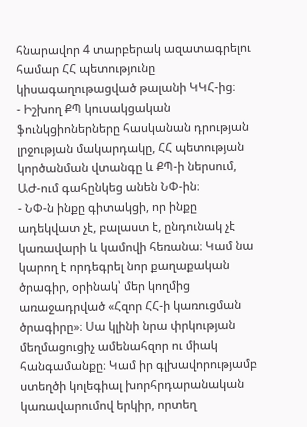հնարավոր 4 տարբերակ ազատագրելու համար ՀՀ պետությունը կիսագաղութացված թալանի ԿԿՀ-ից։
- Իշխող ՔՊ կուսակցական ֆունկցիոներները հասկանան դրության լրջության մակարդակը, ՀՀ պետության կործանման վտանգը և ՔՊ-ի ներսում, ԱԺ-ում գահընկեց անեն ՆՓ-ին։
- ՆՓ-ն ինքը գիտակցի, որ ինքը ադեկվատ չէ, բալաստ է, ընդունակ չէ կառավարի և կամովի հեռանա։ Կամ նա կարող է որդեգրել նոր քաղաքական ծրագիր, օրինակ՝ մեր կողմից առաջադրված «Հզոր ՀՀ-ի կառուցման ծրագիրը»։ Սա կլինի նրա փրկության մեղմացուցիչ ամենահզոր ու միակ հանգամանքը։ Կամ իր գլխավորությամբ ստեղծի կոլեգիալ խորհրդարանական կառավարումով երկիր, որտեղ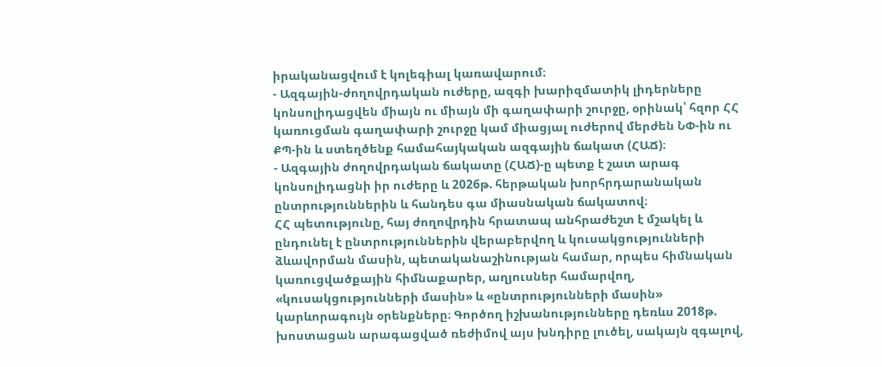իրականացվում է կոլեգիալ կառավարում։
- Ազգային-ժողովրդական ուժերը, ազգի խարիզմատիկ լիդերները կոնսոլիդացվեն միայն ու միայն մի գաղափարի շուրջը, օրինակ՝ հզոր ՀՀ կառուցման գաղափարի շուրջը կամ միացյալ ուժերով մերժեն ՆՓ-ին ու ՔՊ-ին և ստեղծենք համահայկական ազգային ճակատ (ՀԱՃ)։
- Ազգային ժողովրդական ճակատը (ՀԱՃ)-ը պետք է շատ արագ կոնսոլիդացնի իր ուժերը և 2026թ. հերթական խորհրդարանական ընտրություններին և հանդես գա միասնական ճակատով։
ՀՀ պետությունը, հայ ժողովրդին հրատապ անհրաժեշտ է մշակել և ընդունել է ընտրություններին վերաբերվող և կուսակցությունների ձևավորման մասին, պետականաշինության համար, որպես հիմնական կառուցվածքային հիմնաքարեր, աղյուսներ համարվող, «կուսակցությունների մասին» և «ընտրությունների մասին» կարևորագույն օրենքները։ Գործող իշխանությունները դեռևս 2018թ. խոստացան արագացված ռեժիմով այս խնդիրը լուծել, սակայն զգալով,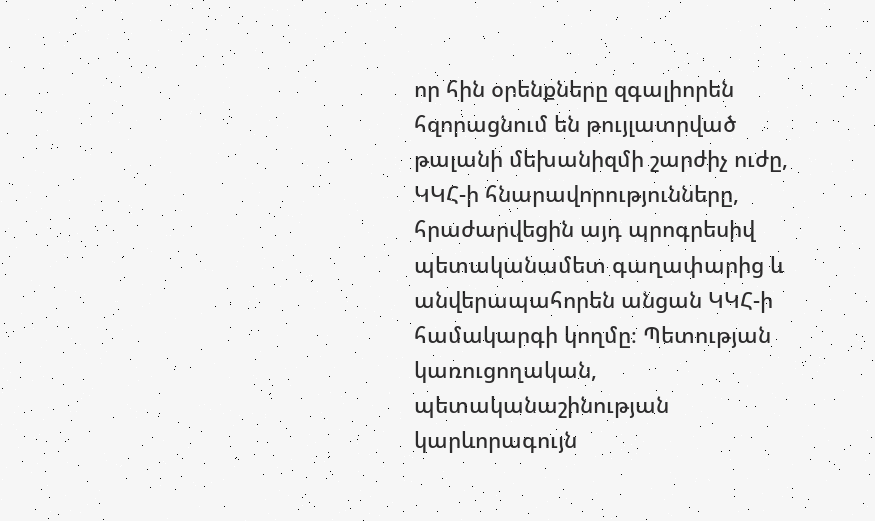որ հին օրենքները զգալիորեն հզորացնում են թույլատրված թալանի մեխանիզմի շարժիչ ուժը, ԿԿՀ-ի հնարավորությունները, հրաժարվեցին այդ պրոգրեսիվ պետականամետ գաղափարից և անվերապահորեն անցան ԿԿՀ-ի համակարգի կողմը։ Պետության կառուցողական, պետականաշինության կարևորագույն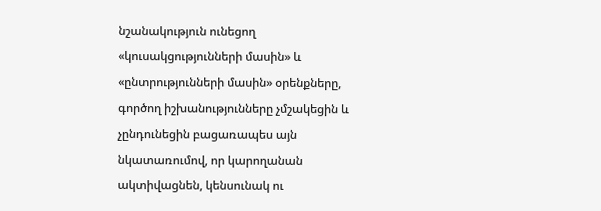նշանակություն ունեցող «կուսակցությունների մասին» և «ընտրությունների մասին» օրենքները, գործող իշխանությունները չմշակեցին և չընդունեցին բացառապես այն նկատառումով, որ կարողանան ակտիվացնեն, կենսունակ ու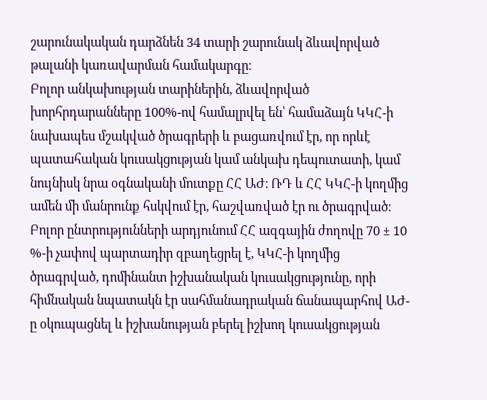շարունակական դարձնեն 34 տարի շարունակ ձևավորված թալանի կառավարման համակարգը։
Բոլոր անկախության տարիներին, ձևավորված խորհրդարանները 100%-ով համալրվել են՝ համաձայն ԿԿՀ-ի նախապես մշակված ծրագրերի և բացառվում էր, որ որևէ պատահական կուսակցության կամ անկախ դեպուտատի, կամ նույնիսկ նրա օգնականի մուտքը ՀՀ ԱԺ։ ՌԴ և ՀՀ ԿԿՀ-ի կողմից ամեն մի մանրունք հսկվում էր, հաշվառված էր ու ծրագրված։ Բոլոր ընտրությունների արդյունում ՀՀ ազգային ժողովը 70 ± 10 %-ի չափով պարտադիր զբաղեցրել է, ԿԿՀ-ի կողմից ծրագրված, դոմինանտ իշխանական կուսակցությունը, որի հիմնական նպատակն էր սահմանադրական ճանապարհով ԱԺ-ը օկուպացնել և իշխանության բերել իշխող կուսակցության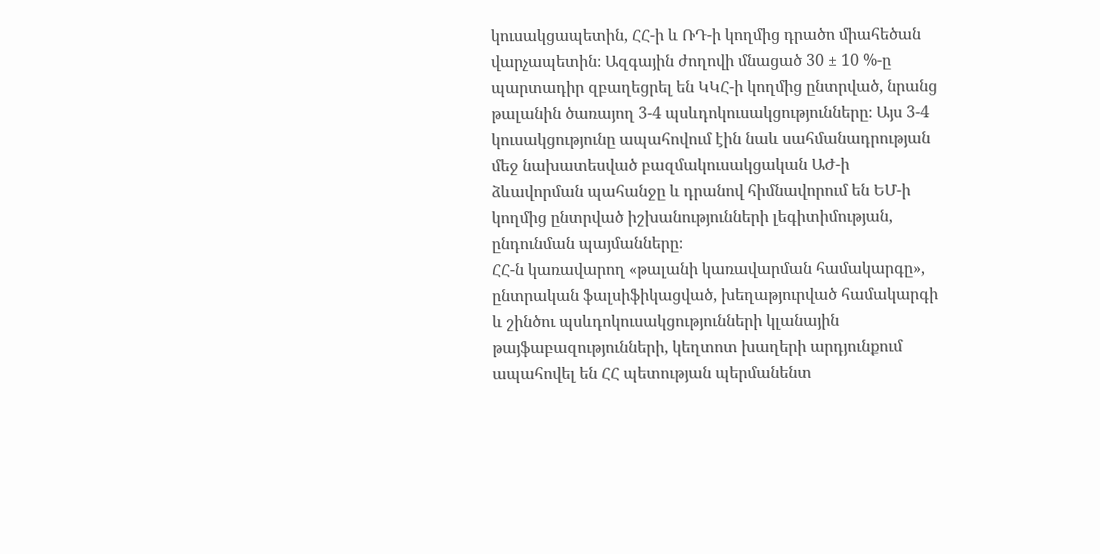կուսակցապետին, ՀՀ-ի և ՌԴ-ի կողմից դրածո միահեծան վարչապետին։ Ազգային ժողովի մնացած 30 ± 10 %-ը պարտադիր զբաղեցրել են ԿԿՀ-ի կողմից ընտրված, նրանց թալանին ծառայող 3-4 պսևդոկուսակցությունները։ Այս 3-4 կուսակցությունը ապահովում էին նաև սահմանադրության մեջ նախատեսված բազմակուսակցական ԱԺ-ի ձևավորման պահանջը և դրանով հիմնավորում են ԵՄ-ի կողմից ընտրված իշխանությունների լեգիտիմության, ընդունման պայմանները։
ՀՀ-ն կառավարող «թալանի կառավարման համակարգը», ընտրական ֆալսիֆիկացված, խեղաթյուրված համակարգի և շինծու պսևդոկուսակցությունների կլանային թայֆաբազությունների, կեղտոտ խաղերի արդյունքում ապահովել են ՀՀ պետության պերմանենտ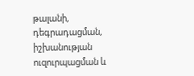թալանի, դեգրադացման, իշխանության ուզուրպացման և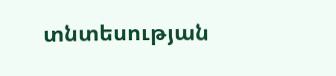տնտեսության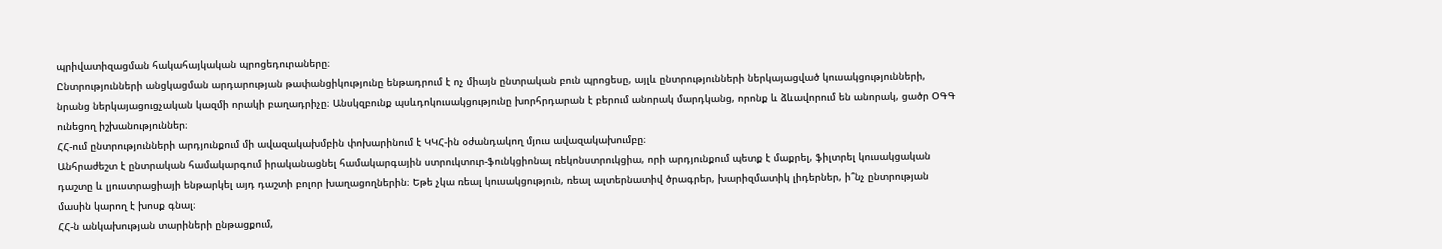պրիվատիզացման հակահայկական պրոցեդուրաները։
Ընտրությունների անցկացման արդարության թափանցիկությունը ենթադրում է ոչ միայն ընտրական բուն պրոցեսը, այլև ընտրությունների ներկայացված կուսակցությունների, նրանց ներկայացուցչական կազմի որակի բաղադրիչը։ Անսկզբունք պսևդոկուսակցությունը խորհրդարան է բերում անորակ մարդկանց, որոնք և ձևավորում են անորակ, ցածր ՕԳԳ ունեցող իշխանություններ։
ՀՀ-ում ընտրությունների արդյունքում մի ավազակախմբին փոխարինում է ԿԿՀ-ին օժանդակող մյուս ավազակախումբը։
Անհրաժեշտ է ընտրական համակարգում իրականացնել համակարգային ստրուկտուր-ֆունկցիոնալ ռեկոնստրուկցիա, որի արդյունքում պետք է մաքրել, ֆիլտրել կուսակցական դաշտը և լյուստրացիայի ենթարկել այդ դաշտի բոլոր խաղացողներին։ Եթե չկա ռեալ կուսակցություն, ռեալ ալտերնատիվ ծրագրեր, խարիզմատիկ լիդերներ, ի՞նչ ընտրության մասին կարող է խոսք գնալ։
ՀՀ-ն անկախության տարիների ընթացքում,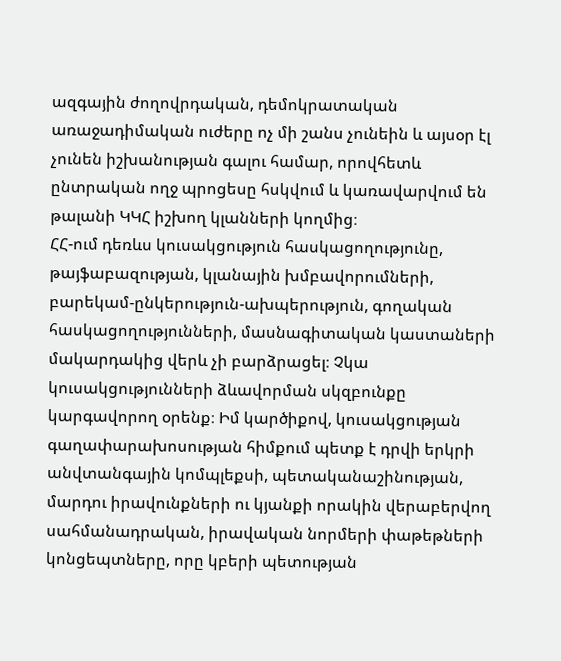ազգային ժողովրդական, դեմոկրատական առաջադիմական ուժերը ոչ մի շանս չունեին և այսօր էլ չունեն իշխանության գալու համար, որովհետև ընտրական ողջ պրոցեսը հսկվում և կառավարվում են թալանի ԿԿՀ իշխող կլանների կողմից։
ՀՀ-ում դեռևս կուսակցություն հասկացողությունը, թայֆաբազության, կլանային խմբավորումների, բարեկամ-ընկերություն-ախպերություն, գողական հասկացողությունների, մասնագիտական կաստաների մակարդակից վերև չի բարձրացել։ Չկա կուսակցությունների ձևավորման սկզբունքը կարգավորող օրենք։ Իմ կարծիքով, կուսակցության գաղափարախոսության հիմքում պետք է դրվի երկրի անվտանգային կոմպլեքսի, պետականաշինության, մարդու իրավունքների ու կյանքի որակին վերաբերվող սահմանադրական, իրավական նորմերի փաթեթների կոնցեպտները, որը կբերի պետության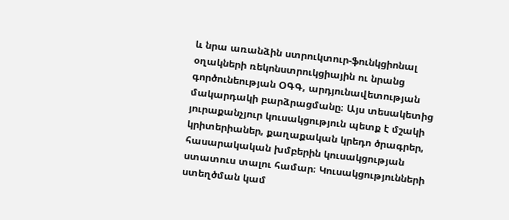և նրա առանձին ստրուկտուր-ֆունկցիոնալ օղակների ռեկոնստրուկցիային ու նրանց գործունեության ՕԳԳ, արդյունավետության մակարդակի բարձրացմանը։ Այս տեսակետից յուրաքանչյուր կուսակցություն պետք է մշակի կրիտերիաներ, քաղաքական կրեդո ծրագրեր, հասարակական խմբերին կուսակցության ստատուս տալու համար։ Կուսակցությունների ստեղծման կամ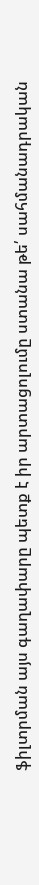ֆիլտրման այս գաղափարը պետք է իր արտացոլումը ստանա թե՛ սահմանադրական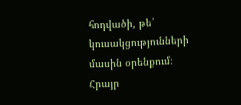հոդվածի, թե՛ կուսակցությունների մասին օրենքում։
Հրայր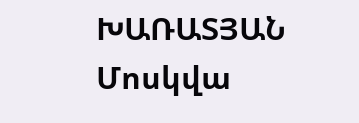ԽԱՌԱՏՅԱՆ
Մոսկվա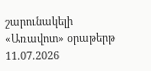շարունակելի
«Առավոտ» օրաթերթ
11.07.2026